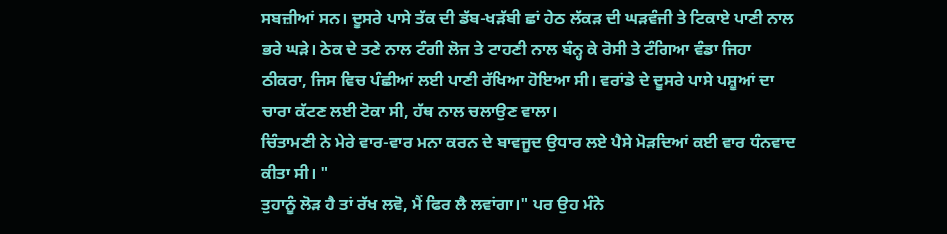ਸਬਜ਼ੀਆਂ ਸਨ। ਦੂਸਰੇ ਪਾਸੇ ਤੱਕ ਦੀ ਡੱਬ-ਖੜੱਬੀ ਛਾਂ ਹੇਠ ਲੱਕੜ ਦੀ ਘੜਵੰਜੀ ਤੇ ਟਿਕਾਏ ਪਾਣੀ ਨਾਲ ਭਰੇ ਘੜੇ। ਠੇਕ ਦੇ ਤਣੇ ਨਾਲ ਟੰਗੀ ਲੋਜ ਤੇ ਟਾਹਣੀ ਨਾਲ ਬੰਨ੍ਹ ਕੇ ਰੋਸੀ ਤੇ ਟੰਗਿਆ ਵੰਡਾ ਜਿਹਾ ਠੀਕਰਾ, ਜਿਸ ਵਿਚ ਪੰਛੀਆਂ ਲਈ ਪਾਣੀ ਰੱਖਿਆ ਹੋਇਆ ਸੀ। ਵਰਾਂਡੇ ਦੇ ਦੂਸਰੇ ਪਾਸੇ ਪਸ਼ੂਆਂ ਦਾ ਚਾਰਾ ਕੱਟਣ ਲਈ ਟੋਕਾ ਸੀ, ਹੱਥ ਨਾਲ ਚਲਾਉਣ ਵਾਲਾ।
ਚਿੰਤਾਮਣੀ ਨੇ ਮੇਰੇ ਵਾਰ-ਵਾਰ ਮਨਾ ਕਰਨ ਦੇ ਬਾਵਜੂਦ ਉਧਾਰ ਲਏ ਪੈਸੇ ਮੋੜਦਿਆਂ ਕਈ ਵਾਰ ਧੰਨਵਾਦ ਕੀਤਾ ਸੀ। "
ਤੁਹਾਨੂੰ ਲੋੜ ਹੈ ਤਾਂ ਰੱਖ ਲਵੋ, ਮੈਂ ਫਿਰ ਲੈ ਲਵਾਂਗਾ।" ਪਰ ਉਹ ਮੰਨੇ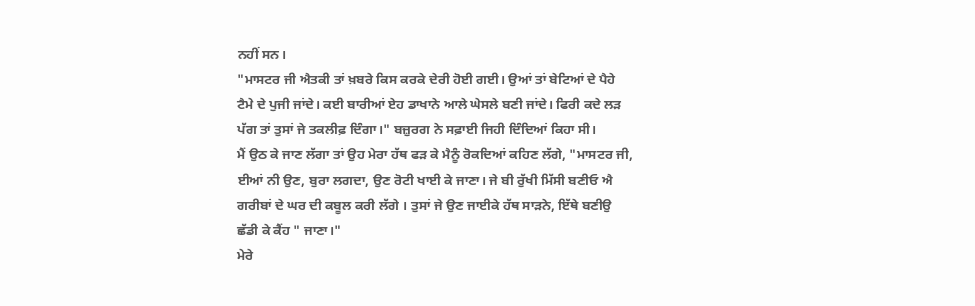ਨਹੀਂ ਸਨ।
"ਮਾਸਟਰ ਜੀ ਐਤਕੀ ਤਾਂ ਖ਼ਬਰੇ ਕਿਸ ਕਰਕੇ ਦੇਰੀ ਹੋਈ ਗਈ। ਉਆਂ ਤਾਂ ਬੇਟਿਆਂ ਦੇ ਪੈਹੇ ਟੈਮੇ ਦੇ ਪੁਜੀ ਜਾਂਦੇ। ਕਈ ਬਾਰੀਆਂ ਏਹ ਡਾਖਾਨੇ ਆਲੇ ਘੇਸਲੇ ਬਣੀ ਜਾਂਦੇ। ਫਿਰੀ ਕਦੇ ਲੜ ਪੱਗ ਤਾਂ ਤੁਸਾਂ ਜੇ ਤਕਲੀਫ਼ ਦਿੰਗਾ।" ਬਜ਼ੁਰਗ ਨੇ ਸਫ਼ਾਈ ਜਿਹੀ ਦਿੰਦਿਆਂ ਕਿਹਾ ਸੀ।
ਮੈਂ ਉਠ ਕੇ ਜਾਣ ਲੱਗਾ ਤਾਂ ਉਹ ਮੇਰਾ ਹੱਥ ਫੜ ਕੇ ਮੈਨੂੰ ਰੋਕਦਿਆਂ ਕਹਿਣ ਲੱਗੇ, "ਮਾਸਟਰ ਜੀ, ਈਆਂ ਨੀ ਉਣ, ਬੁਰਾ ਲਗਦਾ, ਉਣ ਰੋਟੀ ਖਾਈ ਕੇ ਜਾਣਾ। ਜੇ ਬੀ ਰੁੱਖੀ ਮਿੱਸੀ ਬਣੀਓ ਐ ਗਰੀਬਾਂ ਦੇ ਘਰ ਦੀ ਕਬੂਲ ਕਰੀ ਲੱਗੇ । ਤੁਸਾਂ ਜੇ ਉਣ ਜਾਈਕੇ ਹੱਥ ਸਾੜਨੇ, ਇੱਥੇ ਬਣੀਉ ਛੱਡੀ ਕੇ ਕੈਂਹ " ਜਾਣਾ।"
ਮੇਰੇ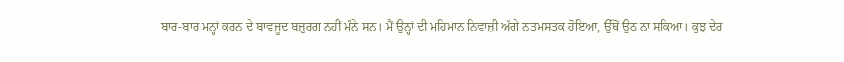ਬਾਰ-ਬਾਰ ਮਨ੍ਹਾਂ ਕਰਨ ਦੇ ਬਾਵਜੂਦ ਬਜ਼ੁਰਗ ਨਹੀਂ ਮੰਨੇ ਸਨ। ਮੈਂ ਉਨ੍ਹਾਂ ਦੀ ਮਹਿਮਾਨ ਨਿਵਾਜ਼ੀ ਅੱਗੇ ਨਤਮਸਤਕ ਹੋਇਆ, ਉੱਥੋਂ ਉਠ ਨਾ ਸਕਿਆ। ਕੁਝ ਦੇਰ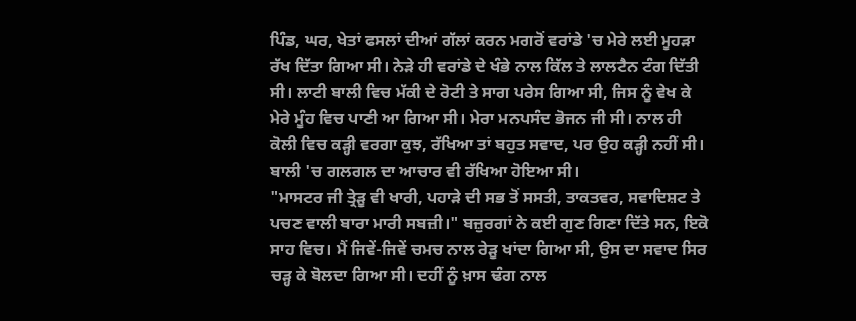ਪਿੰਡ, ਘਰ, ਖੇਤਾਂ ਫਸਲਾਂ ਦੀਆਂ ਗੱਲਾਂ ਕਰਨ ਮਗਰੋਂ ਵਰਾਂਡੇ 'ਚ ਮੇਰੇ ਲਈ ਮੂਹੜਾ ਰੱਖ ਦਿੱਤਾ ਗਿਆ ਸੀ। ਨੇੜੇ ਹੀ ਵਰਾਂਡੇ ਦੇ ਖੰਭੇ ਨਾਲ ਕਿੱਲ ਤੇ ਲਾਲਟੈਨ ਟੰਗ ਦਿੱਤੀ ਸੀ। ਲਾਟੀ ਬਾਲੀ ਵਿਚ ਮੱਕੀ ਦੇ ਰੋਟੀ ਤੇ ਸਾਗ ਪਰੇਸ ਗਿਆ ਸੀ, ਜਿਸ ਨੂੰ ਵੇਖ ਕੇ ਮੇਰੇ ਮੂੰਹ ਵਿਚ ਪਾਣੀ ਆ ਗਿਆ ਸੀ। ਮੇਰਾ ਮਨਪਸੰਦ ਭੋਜਨ ਜੀ ਸੀ। ਨਾਲ ਹੀ ਕੋਲੀ ਵਿਚ ਕੜ੍ਹੀ ਵਰਗਾ ਕੁਝ, ਰੱਖਿਆ ਤਾਂ ਬਹੁਤ ਸਵਾਦ, ਪਰ ਉਹ ਕੜ੍ਹੀ ਨਹੀਂ ਸੀ। ਬਾਲੀ 'ਚ ਗਲਗਲ ਦਾ ਆਚਾਰ ਵੀ ਰੱਖਿਆ ਹੋਇਆ ਸੀ।
"ਮਾਸਟਰ ਜੀ ਤ੍ਰੇੜੂ ਵੀ ਖਾਰੀ, ਪਹਾੜੇ ਦੀ ਸਭ ਤੋਂ ਸਸਤੀ, ਤਾਕਤਵਰ, ਸਵਾਦਿਸ਼ਟ ਤੇ ਪਚਣ ਵਾਲੀ ਬਾਰਾ ਮਾਰੀ ਸਬਜ਼ੀ।" ਬਜ਼ੁਰਗਾਂ ਨੇ ਕਈ ਗੁਣ ਗਿਣਾ ਦਿੱਤੇ ਸਨ, ਇਕੋ ਸਾਹ ਵਿਚ। ਮੈਂ ਜਿਵੇਂ-ਜਿਵੇਂ ਚਮਚ ਨਾਲ ਰੇੜੂ ਖਾਂਦਾ ਗਿਆ ਸੀ, ਉਸ ਦਾ ਸਵਾਦ ਸਿਰ ਚੜ੍ਹ ਕੇ ਬੋਲਦਾ ਗਿਆ ਸੀ। ਦਹੀਂ ਨੂੰ ਖ਼ਾਸ ਢੰਗ ਨਾਲ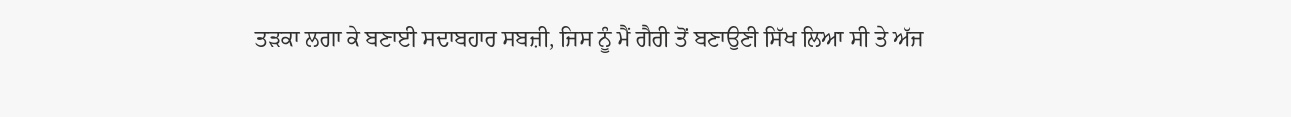ਤੜਕਾ ਲਗਾ ਕੇ ਬਣਾਈ ਸਦਾਬਹਾਰ ਸਬਜ਼ੀ, ਜਿਸ ਨੂੰ ਮੈਂ ਗੈਰੀ ਤੋਂ ਬਣਾਉਣੀ ਸਿੱਖ ਲਿਆ ਸੀ ਤੇ ਅੱਜ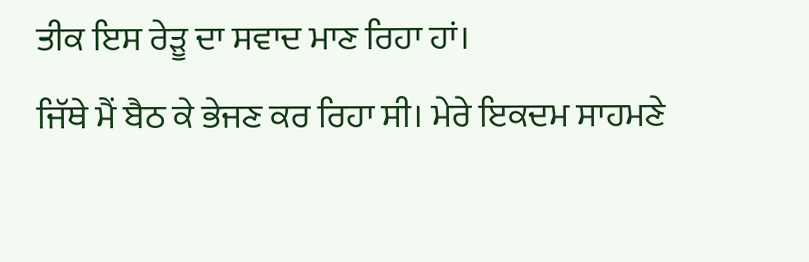ਤੀਕ ਇਸ ਰੇੜੂ ਦਾ ਸਵਾਦ ਮਾਣ ਰਿਹਾ ਹਾਂ।
ਜਿੱਥੇ ਮੈਂ ਬੈਠ ਕੇ ਭੇਜਣ ਕਰ ਰਿਹਾ ਸੀ। ਮੇਰੇ ਇਕਦਮ ਸਾਹਮਣੇ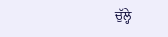ਚੁੱਲ੍ਹੇ